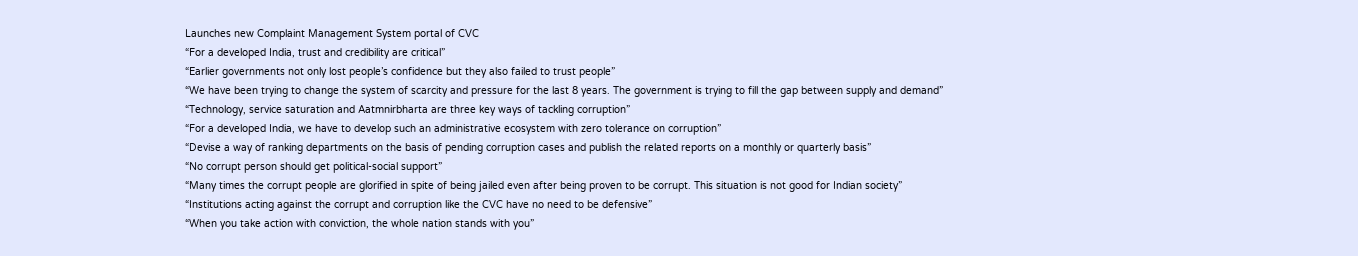Launches new Complaint Management System portal of CVC
“For a developed India, trust and credibility are critical”
“Earlier governments not only lost people’s confidence but they also failed to trust people”
“We have been trying to change the system of scarcity and pressure for the last 8 years. The government is trying to fill the gap between supply and demand”
“Technology, service saturation and Aatmnirbharta are three key ways of tackling corruption”
“For a developed India, we have to develop such an administrative ecosystem with zero tolerance on corruption”
“Devise a way of ranking departments on the basis of pending corruption cases and publish the related reports on a monthly or quarterly basis”
“No corrupt person should get political-social support”
“Many times the corrupt people are glorified in spite of being jailed even after being proven to be corrupt. This situation is not good for Indian society”
“Institutions acting against the corrupt and corruption like the CVC have no need to be defensive”
“When you take action with conviction, the whole nation stands with you”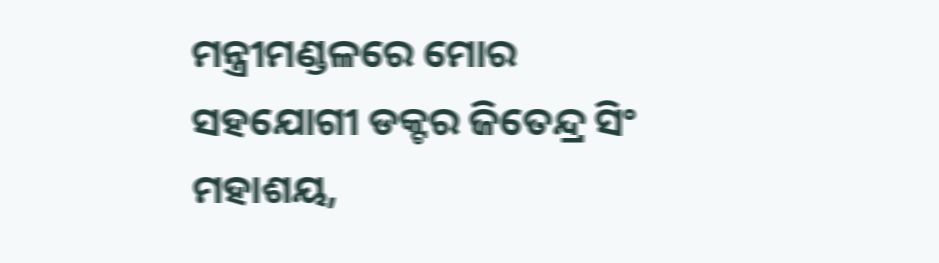ମନ୍ତ୍ରୀମଣ୍ଡଳରେ ମୋର ସହଯୋଗୀ ଡକ୍ଟର ଜିତେନ୍ଦ୍ର ସିଂ ମହାଶୟ,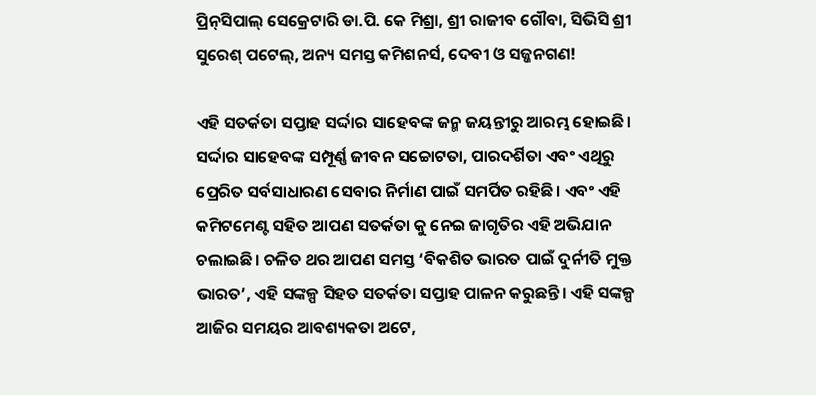ପ୍ରିନ୍‌ସିପାଲ୍ ସେକ୍ରେଟାରି ଡା.ପି. କେ ମିଶ୍ରା, ଶ୍ରୀ ରାଜୀବ ଗୌବା, ସିଭିସି ଶ୍ରୀ ସୁରେଶ୍ ପଟେଲ୍, ଅନ୍ୟ ସମସ୍ତ କମିଶନର୍ସ, ଦେବୀ ଓ ସଜ୍ଜନଗଣ!

ଏହି ସତର୍କତା ସପ୍ତାହ ସର୍ଦ୍ଦାର ସାହେବଙ୍କ ଜନ୍ମ ଜୟନ୍ତୀରୁ ଆରମ୍ଭ ହୋଇଛି। ସର୍ଦ୍ଦାର ସାହେବଙ୍କ ସମ୍ପୂର୍ଣ୍ଣ ଜୀବନ ସଚ୍ଚୋଟତା, ପାରଦର୍ଶିତା ଏବଂ ଏଥିରୁ ପ୍ରେରିତ ସର୍ବସାଧାରଣ ସେବାର ନିର୍ମାଣ ପାଇଁ ସମର୍ପିତ ରହିଛି। ଏବଂ ଏହି କମିଟମେଣ୍ଟ ସହିତ ଆପଣ ସତର୍କତା କୁ ନେଇ ଜାଗୃତିର ଏହି ଅଭିଯାନ ଚଲାଇଛି। ଚଳିତ ଥର ଆପଣ ସମସ୍ତ ‘ବିକଶିତ ଭାରତ ପାଇଁ ଦୁର୍ନୀତି ମୁକ୍ତ ଭାରତ’, ଏହି ସଙ୍କଳ୍ପ ସିହତ ସତର୍କତା ସପ୍ତାହ ପାଳନ କରୁଛନ୍ତି। ଏହି ସଙ୍କଳ୍ପ ଆଜିର ସମୟର ଆବଶ୍ୟକତା ଅଟେ,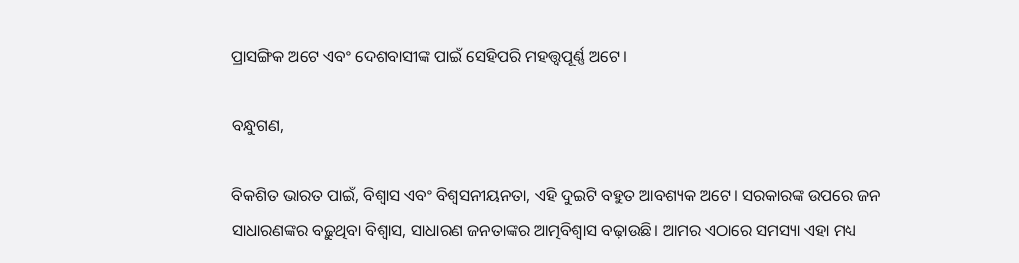ପ୍ରାସଙ୍ଗିକ ଅଟେ ଏବଂ ଦେଶବାସୀଙ୍କ ପାଇଁ ସେହିପରି ମହତ୍ତ୍ବପୂର୍ଣ୍ଣ ଅଟେ।

ବନ୍ଧୁଗଣ,

ବିକଶିତ ଭାରତ ପାଇଁ, ବିଶ୍ବାସ ଏବଂ ବିଶ୍ବସନୀୟନତା, ଏହି ଦୁଇଟି ବହୁତ ଆବଶ୍ୟକ ଅଟେ। ସରକାରଙ୍କ ଉପରେ ଜନ ସାଧାରଣଙ୍କର ବଢ଼ୁଥିବା ବିଶ୍ବାସ, ସାଧାରଣ ଜନତାଙ୍କର ଆତ୍ମବିଶ୍ବାସ ବଢ଼ାଉଛି। ଆମର ଏଠାରେ ସମସ୍ୟା ଏହା ମଧ୍ୟ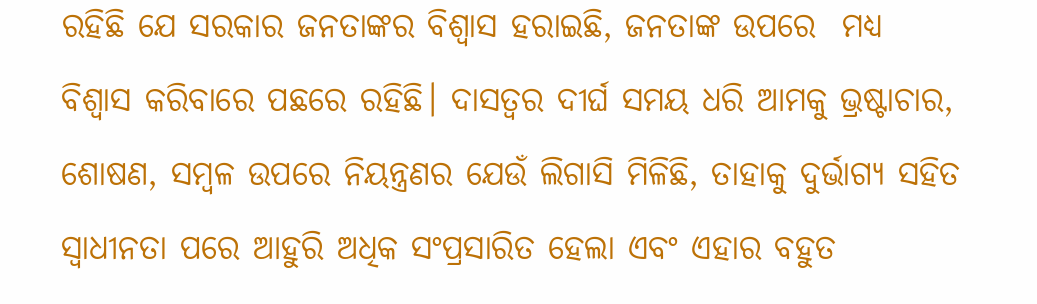ରହିଛି ଯେ ସରକାର ଜନତାଙ୍କର ବିଶ୍ବାସ ହରାଇଛି, ଜନତାଙ୍କ ଉପରେ  ମଧ୍ୟ ବିଶ୍ବାସ କରିବାରେ ପଛରେ ରହିଛି। ଦାସତ୍ବର ଦୀର୍ଘ ସମୟ ଧରି ଆମକୁ ଭ୍ରଷ୍ଟାଚାର, ଶୋଷଣ, ସମ୍ବଳ ଉପରେ ନିୟନ୍ତ୍ରଣର ଯେଉଁ ଲିଗାସି ମିଳିଛି, ତାହାକୁ ଦୁର୍ଭାଗ୍ୟ ସହିତ ସ୍ବାଧୀନତା ପରେ ଆହୁରି ଅଧିକ ସଂପ୍ରସାରିତ ହେଲା ଏବଂ ଏହାର ବହୁତ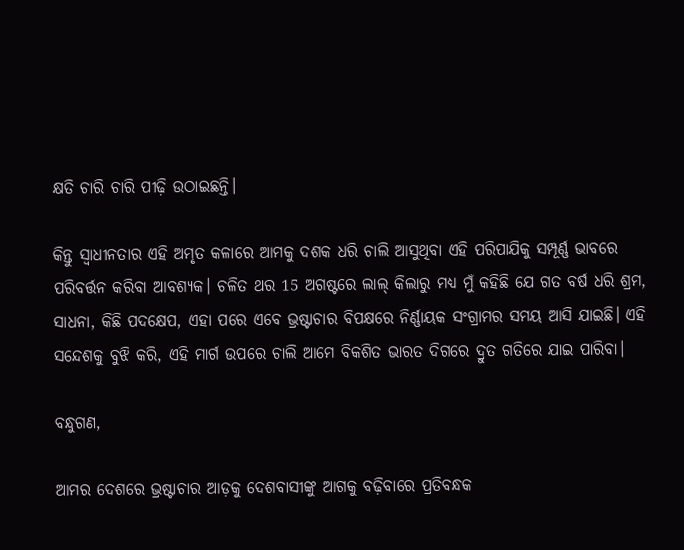କ୍ଷତି ଚାରି ଚାରି ପୀଢ଼ି ଉଠାଇଛନ୍ତି।

କିନ୍ତୁ ସ୍ବାଧୀନତାର ଏହି ଅମୃତ କଳାରେ ଆମକୁ ଦଶକ ଧରି ଚାଲି ଆସୁଥିବା ଏହି ପରିପାଯିକୁ ସମ୍ପୂର୍ଣ୍ଣ ଭାବରେ ପରିବର୍ତ୍ତନ କରିବା ଆବଶ୍ୟକ। ଚଳିତ ଥର 15 ଅଗଷ୍ଟରେ ଲାଲ୍ କିଲାରୁ ମଧ୍ୟ ମୁଁ କହିଛି ଯେ ଗତ ବର୍ଷ ଧରି ଶ୍ରମ, ସାଧନା, କିଛି ପଦକ୍ଷେପ, ଏହା ପରେ ଏବେ ଭ୍ରଷ୍ଟାଚାର ବିପକ୍ଷରେ ନିର୍ଣ୍ଣାୟକ ସଂଗ୍ରାମର ସମୟ ଆସି ଯାଇଛି। ଏହି ସନ୍ଦେଶକୁ ବୁଝି କରି, ଏହି ମାର୍ଗ ଉପରେ ଚାଲି ଆମେ ବିକଶିତ ଭାରତ ଦିଗରେ ଦ୍ରୁତ ଗତିରେ ଯାଇ ପାରିବା।

ବନ୍ଧୁଗଣ,

ଆମର ଦେଶରେ ଭ୍ରଷ୍ଟାଚାର ଆଡ଼କୁ ଦେଶବାସୀଙ୍କୁ ଆଗକୁ ବଢ଼ିବାରେ ପ୍ରତିବନ୍ଧକ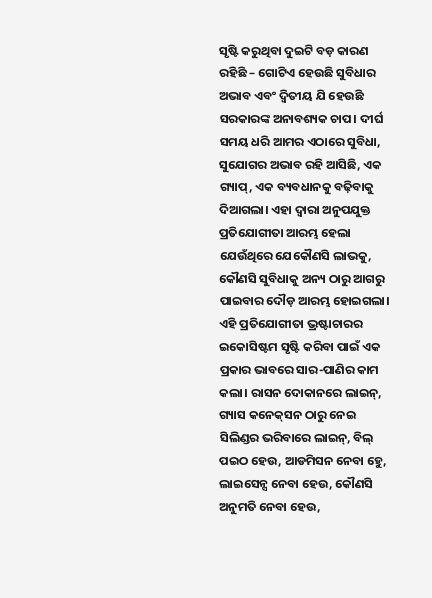ସୃଷ୍ଟି କରୁଥିବା ଦୁଇଟି ବଡ଼ କାରଣ ରହିଛି – ଗୋଟିଏ ହେଉଛି ସୁବିଧାର ଅଭାବ ଏବଂ ଦ୍ବିତୀୟ ଯି ହେଉଛି ସରକାରଙ୍କ ଅନାବଶ୍ୟକ ଚାପ। ଦୀର୍ଘ ସମୟ ଧରି ଆମର ଏଠାରେ ସୁବିଧା, ସୁଯୋଗର ଅଭାବ ରହି ଆସିଛି, ଏକ ଗ୍ୟାପ୍, ଏକ ବ୍ୟବଧାନକୁ ବଢ଼ିବାକୁ ଦିଆଗଲା। ଏହା ଦ୍ବାରା ଅନୁପଯୁକ୍ତ ପ୍ରତିଯୋଗୀତା ଆରମ୍ଭ ହେଲା ଯେଉଁଥିରେ ଯେକୌଣସି ଲାଭକୁ, କୌଣସି ସୁବିଧାକୁ ଅନ୍ୟ ଠାରୁ ଆଗରୁ ପାଇବାର ଦୌଡ଼ ଆରମ୍ଭ ହୋଇଗଲା। ଏହି ପ୍ରତିଯୋଗୀତା ଭ୍ରଷ୍ଟାଚାରର ଇକୋସିଷ୍ଟମ ସୃଷ୍ଟି କରିବା ପାଇଁ ଏକ ପ୍ରକାର ଭାବରେ ସାର-ପାଣିର କାମ କଲା। ରାସନ ଦୋକାନରେ ଲାଇନ୍, ଗ୍ୟାସ କନେକ୍‌ସନ ଠାରୁ ନେଇ ସିଲିଣ୍ଡର ଭରିବାରେ ଲାଇନ୍, ବିଲ୍ ପଇଠ ହେଉ, ଆଡମିସନ ନେବା ହେୁ, ଲାଇସେନ୍ସ ନେବା ହେଉ, କୌଣସି ଅନୁମତି ନେବା ହେଉ,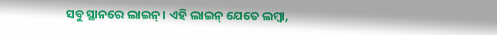ସବୁ ସ୍ଥାନରେ ଲାଇନ୍। ଏହି ଲାଇନ୍ ଯେତେ ଲମ୍ବା,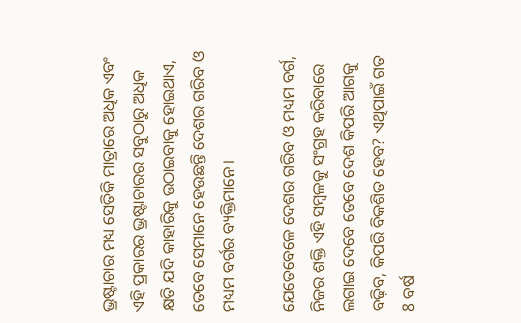ଭ୍ରଷ୍ଟାଚାର ମଧ୍ୟ ସେତିକି ମାତ୍ରାରେ ଅଧିକ ଏବଂ ଏହି ପ୍ରକାରର ଭ୍ରଷ୍ଟାଚାରର ସବୁଠାରୁ ଅଧିକ କ୍ଷତି ଯଦି କାହାରିକୁ ଉଠାଇବାକୁ ହୋଇଥାଏ, ତେବେ ସେମାନେ ହେଉଛନ୍ତି ଦେଶର ଗରିବ ଓ ମଧ୍ୟମ ବର୍ଗର ବ୍ୟକ୍ତିମାନେ।

ଯେତେବେଳେ ଦେଶର ଗରିବ ଓ ମଧ୍ୟମ ବର୍ଗ, ନିଜର ଶକ୍ତି ଏହି ସମ୍ବଳକୁ ସଂଗ୍ରହ କରିବାରେ ଲଗାଇ ଦେବେ ତେବେ ଦେଶ କିପରି ଆଗକୁ ବଢ଼ିବ, କିପରି ବିକଶିତ ହେବ? ଏଥିପାଇଁ ଗତ 8 ବର୍ଷ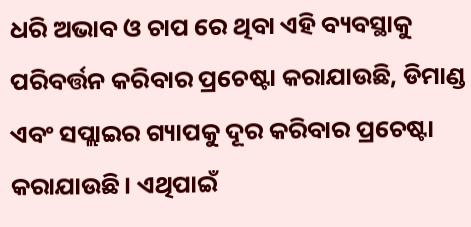ଧରି ଅଭାବ ଓ ଚାପ ରେ ଥିବା ଏହି ବ୍ୟବସ୍ଥାକୁ ପରିବର୍ତ୍ତନ କରିବାର ପ୍ରଚେଷ୍ଟା କରାଯାଉଛି, ଡିମାଣ୍ଡ ଏବଂ ସପ୍ଲାଇର ଗ୍ୟାପକୁ ଦୂର କରିବାର ପ୍ରଚେଷ୍ଟା କରାଯାଉଛି। ଏଥିପାଇଁ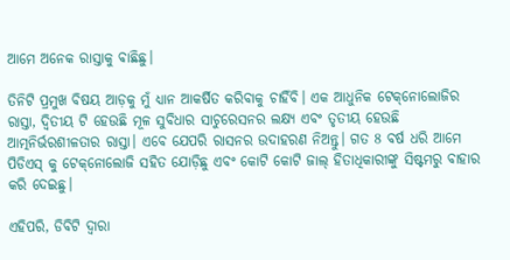ଆମେ ଅନେକ ରାସ୍ତାକୁ ବାଛିଛୁ।

ତିନିଟି ପ୍ରମୁଖ ବିଷୟ ଆଡ଼କୁ ମୁଁ ଧ୍ୟାନ ଆକର୍ଷିତ କରିବାକୁ ଚାହିଁବି। ଏକ ଆଧୁନିକ ଟେକ୍‌ନୋଲୋଜିର ରାସ୍ତା, ଦ୍ବିତୀୟ ଟି ହେଉଛି ମୂଳ ସୁବିଧାର ସାଚୁରେସନର ଲକ୍ଷ୍ୟ ଏବଂ ତୃତୀୟ ହେଉଛି ଆତ୍ମନିର୍ଭରଶୀଳତାର ରାସ୍ତା। ଏବେ ଯେପରି ରାସନର ଉଦାହରଣ ନିଅନ୍ତୁ। ଗତ 8 ବର୍ଷ ଧରି ଆମେ ପିଡିଏସ୍ କୁ ଟେକ୍‌ନୋଲୋଜି ସହିତ ଯୋଡ଼ିଛୁ ଏବଂ କୋଟି କୋଟି ଜାଲ୍ ହିତାଧିକାରୀଙ୍କୁ ସିଷ୍ଟମରୁ ବାହାର କରି ଦେଇଛୁ।

ଏହିପରି, ଡିବିଟି ଦ୍ବାରା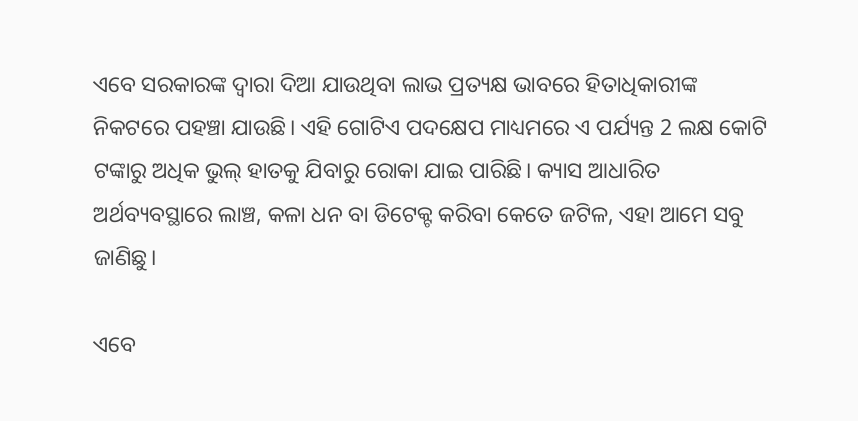ଏବେ ସରକାରଙ୍କ ଦ୍ବାରା ଦିଆ ଯାଉଥିବା ଲାଭ ପ୍ରତ୍ୟକ୍ଷ ଭାବରେ ହିତାଧିକାରୀଙ୍କ ନିକଟରେ ପହଞ୍ଚା ଯାଉଛି। ଏହି ଗୋଟିଏ ପଦକ୍ଷେପ ମାଧ୍ୟମରେ ଏ ପର୍ଯ୍ୟନ୍ତ 2 ଲକ୍ଷ କୋଟି ଟଙ୍କାରୁ ଅଧିକ ଭୁଲ୍ ହାତକୁ ଯିବାରୁ ରୋକା ଯାଇ ପାରିଛି। କ୍ୟାସ ଆଧାରିତ ଅର୍ଥବ୍ୟବସ୍ଥାରେ ଲାଞ୍ଚ, କଳା ଧନ ବା ଡିଟେକ୍ଟ କରିବା କେତେ ଜଟିଳ, ଏହା ଆମେ ସବୁ ଜାଣିଛୁ।

ଏବେ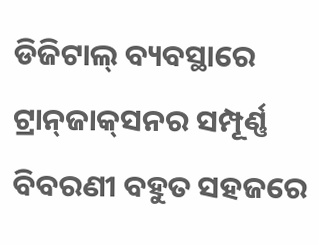ଡିଜିଟାଲ୍ ବ୍ୟବସ୍ଥାରେ ଟ୍ରାନ୍‌ଜାକ୍‌ସନର ସମ୍ପୂର୍ଣ୍ଣ ବିବରଣୀ ବହୁତ ସହଜରେ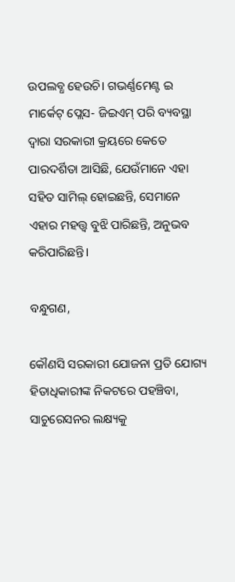ଉପଲବ୍ଧ ହେଉଚି। ଗଭର୍ଣ୍ଣମେଣ୍ଟ ଇ ମାର୍କେଟ୍ ପ୍ଲେସ- ଜିଇଏମ୍ ପରି ବ୍ୟବସ୍ଥା ଦ୍ବାରା ସରକାରୀ କ୍ରୟରେ କେତେ ପାରଦର୍ଶିତା ଆସିଛି, ଯେଉଁମାନେ ଏହା ସହିତ ସାମିଲ୍ ହୋଇଛନ୍ତି, ସେମାନେ ଏହାର ମହତ୍ତ୍ବ ବୁଝି ପାରିଛନ୍ତି, ଅନୁଭବ କରିପାରିଛନ୍ତି।

ବନ୍ଧୁଗଣ,

କୌଣସି ସରକାରୀ ଯୋଜନା ପ୍ରତି ଯୋଗ୍ୟ ହିତାଧିକାରୀଙ୍କ ନିକଟରେ ପହଞ୍ଚିବା, ସାଚୁରେସନର ଲକ୍ଷ୍ୟକୁ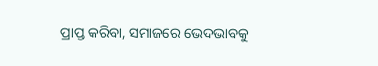ପ୍ରାପ୍ତ କରିବା, ସମାଜରେ ଭେଦଭାବକୁ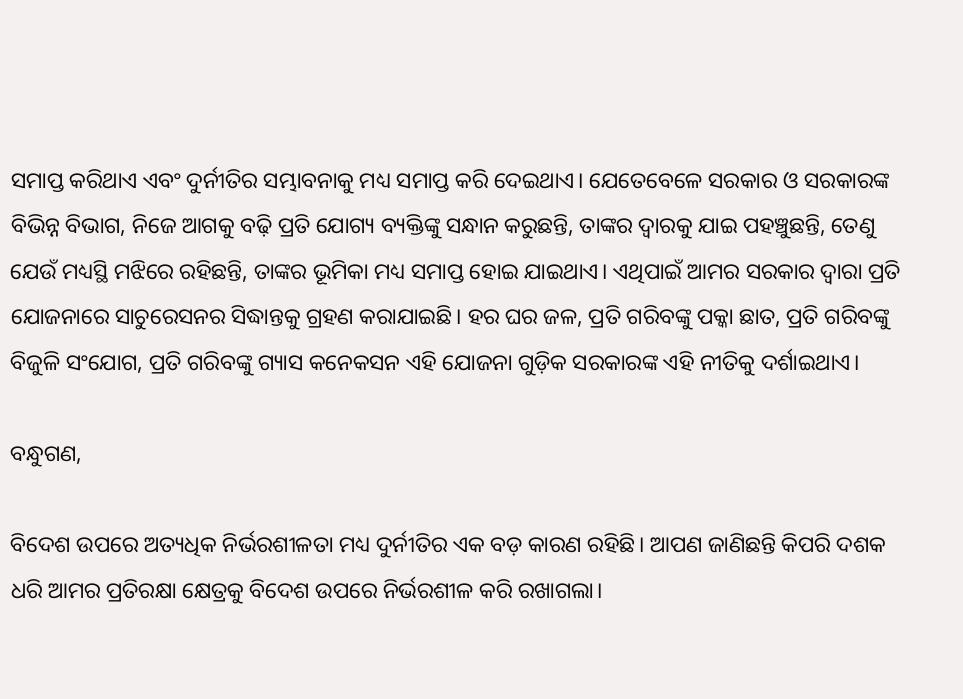ସମାପ୍ତ କରିଥାଏ ଏବଂ ଦୁର୍ନୀତିର ସମ୍ଭାବନାକୁ ମଧ୍ୟ ସମାପ୍ତ କରି ଦେଇଥାଏ। ଯେତେବେଳେ ସରକାର ଓ ସରକାରଙ୍କ ବିଭିନ୍ନ ବିଭାଗ, ନିଜେ ଆଗକୁ ବଢ଼ି ପ୍ରତି ଯୋଗ୍ୟ ବ୍ୟକ୍ତିଙ୍କୁ ସନ୍ଧାନ କରୁଛନ୍ତି, ତାଙ୍କର ଦ୍ବାରକୁ ଯାଇ ପହଞ୍ଚୁଛନ୍ତି, ତେଣୁ ଯେଉଁ ମଧ୍ୟସ୍ଥି ମଝିରେ ରହିଛନ୍ତି, ତାଙ୍କର ଭୂମିକା ମଧ୍ୟ ସମାପ୍ତ ହୋଇ ଯାଇଥାଏ। ଏଥିପାଇଁ ଆମର ସରକାର ଦ୍ବାରା ପ୍ରତି ଯୋଜନାରେ ସାଚୁରେସନର ସିଦ୍ଧାନ୍ତକୁ ଗ୍ରହଣ କରାଯାଇଛି। ହର ଘର ଜଳ, ପ୍ରତି ଗରିବଙ୍କୁ ପକ୍କା ଛାତ, ପ୍ରତି ଗରିବଙ୍କୁ ବିଜୁଳି ସଂଯୋଗ, ପ୍ରତି ଗରିବଙ୍କୁ ଗ୍ୟାସ କନେକସନ ଏହି ଯୋଜନା ଗୁଡ଼ିକ ସରକାରଙ୍କ ଏହି ନୀତିକୁ ଦର୍ଶାଇଥାଏ।

ବନ୍ଧୁଗଣ,

ବିଦେଶ ଉପରେ ଅତ୍ୟଧିକ ନିର୍ଭରଶୀଳତା ମଧ୍ୟ ଦୁର୍ନୀତିର ଏକ ବଡ଼ କାରଣ ରହିଛି। ଆପଣ ଜାଣିଛନ୍ତି କିପରି ଦଶକ ଧରି ଆମର ପ୍ରତିରକ୍ଷା କ୍ଷେତ୍ରକୁ ବିଦେଶ ଉପରେ ନିର୍ଭରଶୀଳ କରି ରଖାଗଲା।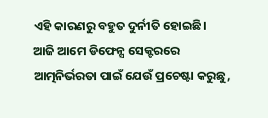ଏହି କାରଣରୁ ବହୁତ ଦୁର୍ନୀତି ହୋଇଛି। ଆଜି ଆମେ ଡିଫେନ୍ସ ସେକ୍ଟରରେ ଆତ୍ମନିର୍ଭରତା ପାଇଁ ଯେଉଁ ପ୍ରଚେଷ୍ଟା କରୁଛୁ,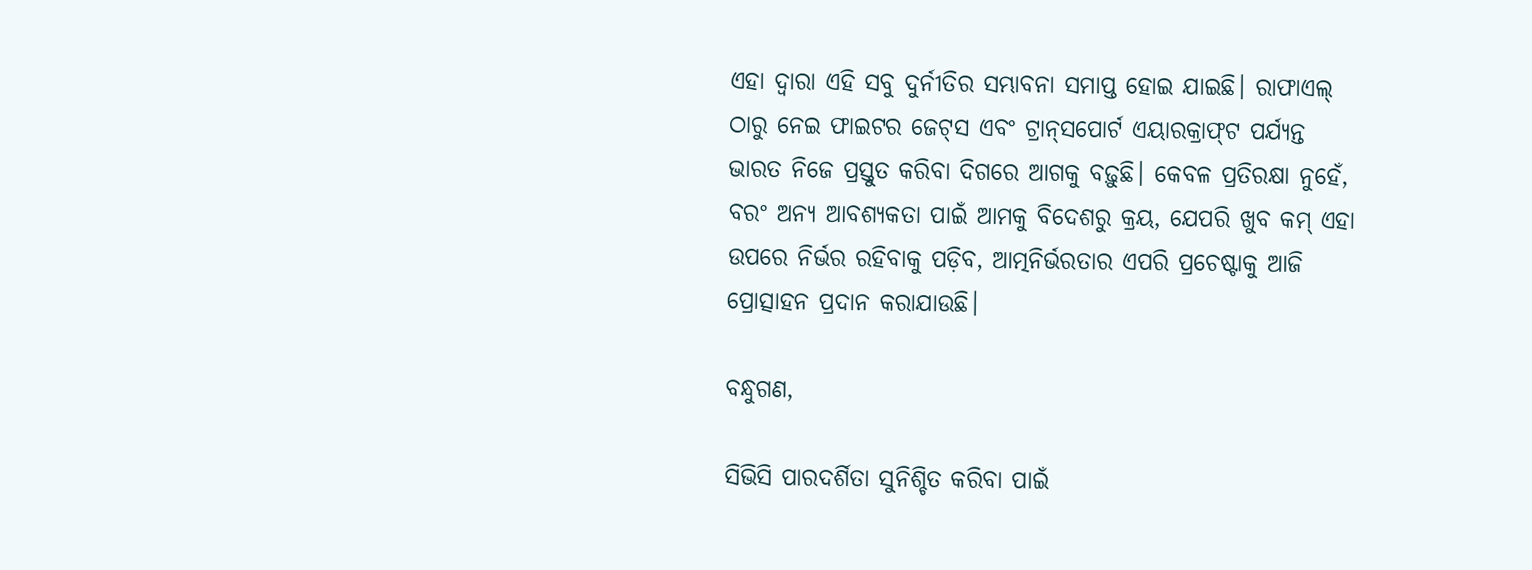ଏହା ଦ୍ବାରା ଏହି ସବୁ ଦୁର୍ନୀତିର ସମ୍ଭାବନା ସମାପ୍ତ ହୋଇ ଯାଇଛି। ରାଫାଏଲ୍ ଠାରୁ ନେଇ ଫାଇଟର ଜେଟ୍‌ସ ଏବଂ ଟ୍ରାନ୍‌ସପୋର୍ଟ ଏୟାରକ୍ରାଫ୍‌ଟ ପର୍ଯ୍ୟନ୍ତ ଭାରତ ନିଜେ ପ୍ରସ୍ତୁତ କରିବା ଦିଗରେ ଆଗକୁ ବଢ଼ୁଛି। କେବଳ ପ୍ରତିରକ୍ଷା ନୁହେଁ, ବରଂ ଅନ୍ୟ ଆବଶ୍ୟକତା ପାଇଁ ଆମକୁ ବିଦେଶରୁ କ୍ରୟ, ଯେପରି ଖୁବ କମ୍ ଏହା ଉପରେ ନିର୍ଭର ରହିବାକୁ ପଡ଼ିବ, ଆତ୍ମନିର୍ଭରତାର ଏପରି ପ୍ରଚେଷ୍ଟାକୁ ଆଜି ପ୍ରୋତ୍ସାହନ ପ୍ରଦାନ କରାଯାଉଛି।

ବନ୍ଧୁଗଣ,

ସିଭିସି ପାରଦର୍ଶିତା ସୁନିଶ୍ଚିତ କରିବା ପାଇଁ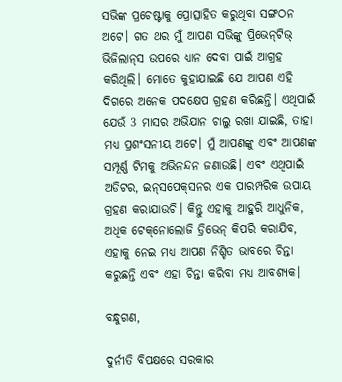ସଭିଙ୍କ ପ୍ରଚେଷ୍ଟାକୁ ପ୍ରୋତ୍ସାହିତ କରୁଥିବା ସଙ୍ଗଠନ ଅଟେ। ଗତ ଥର ମୁଁ ଆପଣ ସଭିଙ୍କୁ ପ୍ରିଭେନ୍‌ଟିଭ୍ ଭିଜିଲାନ୍‌ସ ଉପରେ ଧ୍ୟାନ ଦେବା ପାଇଁ ଆଗ୍ରହ କରିଥିଲି। ମୋତେ କୁହାଯାଇଛି ଯେ ଆପଣ ଏହି ଦିଗରେ ଅନେକ ପଦକ୍ଷେପ ଗ୍ରହଣ କରିଛନ୍ତି। ଏଥିପାଇଁ ଯେଉଁ 3 ମାସର ଅଭିଯାନ ଚାଲୁ ରଖା ଯାଇଛି, ତାହା ମଧ୍ୟ ପ୍ରଶଂସନୀୟ ଅଟେ। ମୁଁ ଆପଣଙ୍କୁ ଏବଂ ଆପଣଙ୍କ ସମ୍ପୂର୍ଣ୍ଣ ଟିମକୁ ଅଭିନନ୍ଦନ ଜଣାଉଛି। ଏବଂ ଏଥିପାଇଁ ଅଡିଟର, ଇନ୍‌ସପେକ୍‌ସନର ଏକ ପାରମ୍ପରିକ ଉପାୟ ଗ୍ରହଣ କରାଯାଉଚି। କିନ୍ତୁ ଏହାକୁ ଆହୁରି ଆଧୁନିକ, ଅଧିକ ଟେକ୍‌ନୋଲୋଜି ଡ୍ରିଭେନ୍ କିପରି କରାଯିବ, ଏହାକୁ ନେଇ ମଧ୍ୟ ଆପଣ ନିଶ୍ଚିତ ଭାବରେ ଚିନ୍ତା କରୁଛନ୍ତି ଏବଂ ଏହା ଚିନ୍ତା କରିବା ମଧ୍ୟ ଆବଶ୍ୟକ।

ବନ୍ଧୁଗଣ,

ଦୁର୍ନୀତି ବିପକ୍ଷରେ ସରକାର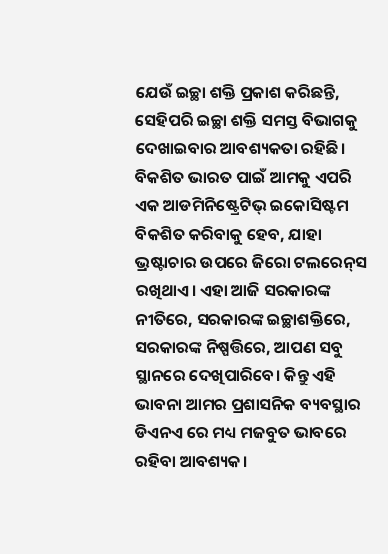ଯେଉଁ ଇଚ୍ଛା ଶକ୍ତି ପ୍ରକାଶ କରିଛନ୍ତି, ସେହିପରି ଇଚ୍ଛା ଶକ୍ତି ସମସ୍ତ ବିଭାଗକୁ ଦେଖାଇବାର ଆବଶ୍ୟକତା ରହିଛି। ବିକଶିତ ଭାରତ ପାଇଁ ଆମକୁ ଏପରି ଏକ ଆଡମିନିଷ୍ଟ୍ରେଟିଭ୍ ଇକୋସିଷ୍ଟମ ବିକଶିତ କରିବାକୁ ହେବ, ଯାହା ଭ୍ରଷ୍ଟାଚାର ଉପରେ ଜିରୋ ଟଲରେନ୍‌ସ ରଖିଥାଏ। ଏହା ଆଜି ସରକାରଙ୍କ ନୀତିରେ, ସରକାରଙ୍କ ଇଚ୍ଛାଶକ୍ତିରେ, ସରକାରଙ୍କ ନିଷ୍ପତ୍ତିରେ, ଆପଣ ସବୁ ସ୍ଥାନରେ ଦେଖିପାରିବେ। କିନ୍ତୁ ଏହି ଭାବନା ଆମର ପ୍ରଶାସନିକ ବ୍ୟବସ୍ଥାର ଡିଏନଏ ରେ ମଧ୍ୟ ମଜବୁତ ଭାବରେ ରହିବା ଆବଶ୍ୟକ।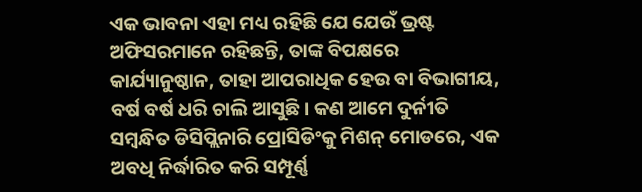ଏକ ଭାବନା ଏହା ମଧ୍ୟ ରହିଛି ଯେ ଯେଉଁ ଭ୍ରଷ୍ଟ ଅଫିସରମାନେ ରହିଛନ୍ତି, ତାଙ୍କ ବିପକ୍ଷରେ କାର୍ଯ୍ୟାନୁଷ୍ଠାନ, ତାହା ଆପରାଧିକ ହେଉ ବା ବିଭାଗୀୟ, ବର୍ଷ ବର୍ଷ ଧରି ଚାଲି ଆସୁଛି। କଣ ଆମେ ଦୁର୍ନୀତି ସମ୍ବନ୍ଧିତ ଡିସିପ୍ଲିନାରି ପ୍ରୋସିଡିଂକୁ ମିଶନ୍ ମୋଡରେ, ଏକ ଅବଧି ନିର୍ଦ୍ଧାରିତ କରି ସମ୍ପୂର୍ଣ୍ଣ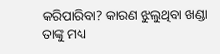କରିପାରିବା? କାରଣ ଝୁଲୁଥିବା ଖଣ୍ଡା ତାଙ୍କୁ ମଧ୍ୟ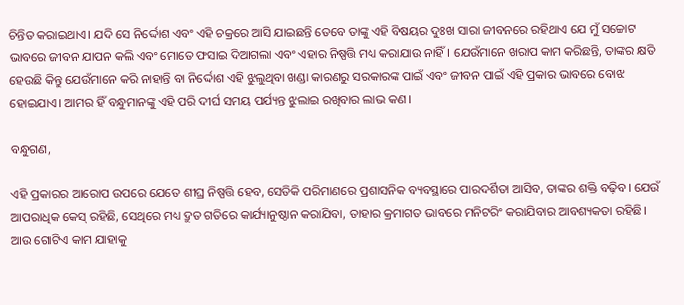ଚିନ୍ତିତ କରାଇଥାଏ। ଯଦି ସେ ନିର୍ଦ୍ଦୋଶ ଏବଂ ଏହି ଚକ୍ରରେ ଆସି ଯାଇଛନ୍ତି ତେବେ ତାଙ୍କୁ ଏହି ବିଷୟର ଦୁଃଖ ସାରା ଜୀବନରେ ରହିଥାଏ ଯେ ମୁଁ ସଚ୍ଚୋଟ ଭାବରେ ଜୀବନ ଯାପନ କଲି ଏବଂ ମୋତେ ଫସାଇ ଦିଆଗଲା ଏବଂ ଏହାର ନିଷ୍ପତ୍ତି ମଧ୍ୟ କରାଯାଉ ନାହିଁ। ଯେଉଁମାନେ ଖରାପ କାମ କରିଛନ୍ତି, ତାଙ୍କର କ୍ଷତି ହେଉଛି କିନ୍ତୁ ଯେଉଁମାନେ କରି ନାହାନ୍ତି ବା ନିର୍ଦ୍ଦୋଶ ଏହି ଝୁଲୁଥିବା ଖଣ୍ଡା କାରଣରୁ ସରକାରଙ୍କ ପାଇଁ ଏବଂ ଜୀବନ ପାଇଁ ଏହି ପ୍ରକାର ଭାବରେ ବୋଝ ହୋଇଯାଏ। ଆମର ହିଁ ବନ୍ଧୁମାନଙ୍କୁ ଏହି ପରି ଦୀର୍ଘ ସମୟ ପର୍ଯ୍ୟନ୍ତ ଝୁଲାଇ ରଖିବାର ଲାଭ କଣ।

ବନ୍ଧୁଗଣ,

ଏହି ପ୍ରକାରର ଆରୋପ ଉପରେ ଯେତେ ଶୀଘ୍ର ନିଷ୍ପତ୍ତି ହେବ, ସେତିକି ପରିମାଣରେ ପ୍ରଶାସନିକ ବ୍ୟବସ୍ଥାରେ ପାରଦର୍ଶିତା ଆସିବ, ତାଙ୍କର ଶକ୍ତି ବଢ଼ିବ। ଯେଉଁ ଆପରାଧିକ କେସ୍ ରହିଛି, ସେଥିରେ ମଧ୍ୟ ଦ୍ରୁତ ଗତିରେ କାର୍ଯ୍ୟାନୁଷ୍ଠାନ କରାଯିବା, ତାହାର କ୍ରମାଗତ ଭାବରେ ମନିଟରିଂ କରାଯିବାର ଆବଶ୍ୟକତା ରହିଛି। ଆଉ ଗୋଟିଏ କାମ ଯାହାକୁ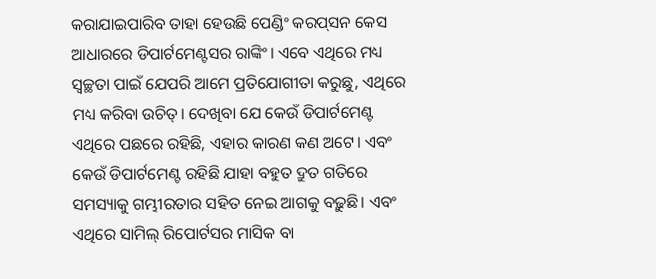କରାଯାଇପାରିବ ତାହା ହେଉଛି ପେଣ୍ଡିଂ କରପ୍‌ସନ କେସ ଆଧାରରେ ଡିପାର୍ଟମେଣ୍ଟସର ରାଙ୍କିଂ। ଏବେ ଏଥିରେ ମଧ୍ୟ ସ୍ବଚ୍ଛତା ପାଇଁ ଯେପରି ଆମେ ପ୍ରତିଯୋଗୀତା କରୁଛୁ, ଏଥିରେ ମଧ୍ୟ କରିବା ଉଚିତ୍। ଦେଖିବା ଯେ କେଉଁ ଡିପାର୍ଟମେଣ୍ଟ ଏଥିରେ ପଛରେ ରହିଛି, ଏହାର କାରଣ କଣ ଅଟେ। ଏବଂ କେଉଁ ଡିପାର୍ଟମେଣ୍ଟ ରହିଛି ଯାହା ବହୁତ ଦ୍ରୁତ ଗତିରେ ସମସ୍ୟାକୁ ଗମ୍ଭୀରତାର ସହିତ ନେଇ ଆଗକୁ ବଢ଼ୁଛି। ଏବଂ ଏଥିରେ ସାମିଲ୍ ରିପୋର୍ଟସର ମାସିକ ବା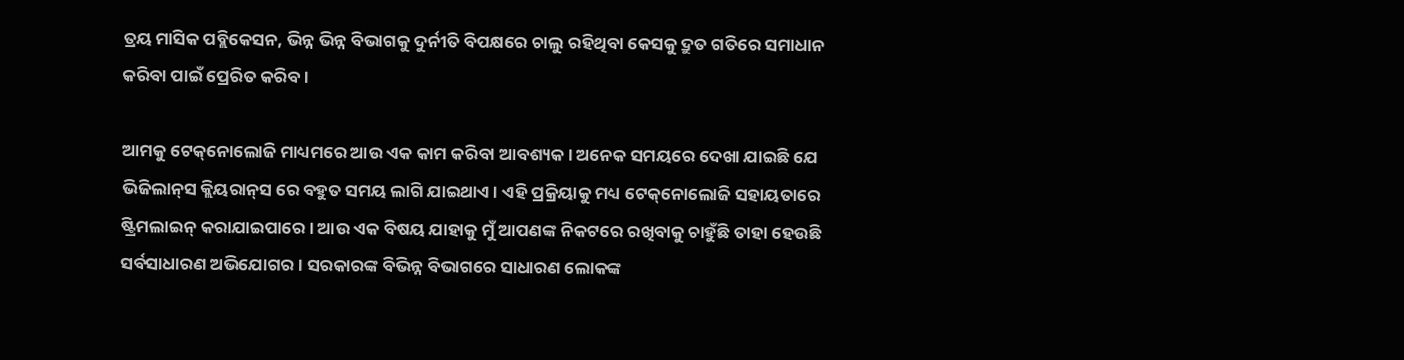ତ୍ରୟ ମାସିକ ପବ୍ଲିକେସନ, ଭିନ୍ନ ଭିନ୍ନ ବିଭାଗକୁ ଦୁର୍ନୀତି ବିପକ୍ଷରେ ଚାଲୁ ରହିଥିବା କେସକୁ ଦ୍ରୁତ ଗତିରେ ସମାଧାନ କରିବା ପାଇଁ ପ୍ରେରିତ କରିବ।

ଆମକୁ ଟେକ୍‌ନୋଲୋଜି ମାଧ୍ୟମରେ ଆଉ ଏକ କାମ କରିବା ଆବଶ୍ୟକ। ଅନେକ ସମୟରେ ଦେଖା ଯାଇଛି ଯେ ଭିଜିଲାନ୍‌ସ କ୍ଲିୟରାନ୍‌ସ ରେ ବହୁତ ସମୟ ଲାଗି ଯାଇଥାଏ। ଏହି ପ୍ରକ୍ରିୟାକୁ ମଧ୍ୟ ଟେକ୍‌ନୋଲୋଜି ସହାୟତାରେ ଷ୍ଟ୍ରିମଲାଇନ୍ କରାଯାଇପାରେ। ଆଉ ଏକ ବିଷୟ ଯାହାକୁ ମୁଁ ଆପଣଙ୍କ ନିକଟରେ ରଖିବାକୁ ଚାହୁଁଛି ତାହା ହେଉଛି ସର୍ବସାଧାରଣ ଅଭିଯୋଗର। ସରକାରଙ୍କ ବିଭିନ୍ନ ବିଭାଗରେ ସାଧାରଣ ଲୋକଙ୍କ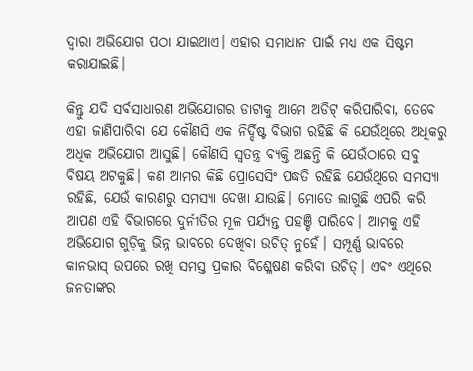ଦ୍ବାରା ଅଭିଯୋଗ ପଠା ଯାଇଥାଏ। ଏହାର ସମାଧାନ ପାଇଁ ମଧ୍ୟ ଏକ ସିଷ୍ଟମ କରାଯାଇଛି।

କିନ୍ତୁ ଯଦି ସର୍ବସାଧାରଣ ଅଭିଯୋଗର ଡାଟାକୁ ଆମେ ଅଡିଟ୍ କରିପାରିବା, ତେବେ ଏହା ଜାଣିପାରିବା ଯେ କୌଣସି ଏକ ନିର୍ଦ୍ଦିଷ୍ଟ ବିଭାଗ ରହିଛି କି ଯେଉଁଥିରେ ଅଧିକରୁ ଅଧିକ ଅଭିଯୋଗ ଆସୁଛି। କୌଣସି ସ୍ବତନ୍ତ୍ର ବ୍ୟକ୍ତି ଅଛନ୍ତି କି ଯେଉଁଠାରେ ସବୁ ବିଷୟ ଅଟକୁଛି। କଣ ଆମର କିଛି ପ୍ରୋସେସିଂ ପଦ୍ଧତି ରହିଛି ଯେଉଁଥିରେ ସମସ୍ୟା ରହିଛି, ଯେଉଁ କାରଣରୁ ସମସ୍ୟା ଦେଖା ଯାଉଛି। ମୋତେ ଲାଗୁଛି ଏପରି କରି ଆପଣ ଏହି ବିଭାଗରେ ଦୁର୍ନୀତିର ମୂଳ ପର୍ଯ୍ୟନ୍ତ ପହଞ୍ଚି ପାରିବେ। ଆମକୁ ଏହି ଅଭିଯୋଗ ଗୁଡ଼ିକୁ ଭିନ୍ନ ଭାବରେ ଦେଖିବା ଉଚିତ୍ ନୁହେଁ। ସମ୍ପୂର୍ଣ୍ଣ ଭାବରେ କାନଭାସ୍ ଉପରେ ରଖି ସମସ୍ତ ପ୍ରକାର ବିଶ୍ଳେଷଣ କରିବା ଉଚିତ୍। ଏବଂ ଏଥିରେ ଜନତାଙ୍କର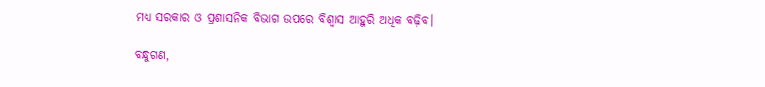ମଧ୍ୟ ସରକାର ଓ ପ୍ରଶାସନିକ ବିଭାଗ ଉପରେ ବିଶ୍ବାସ ଆହୁରି ଅଧିକ ବଢ଼ିବ।

ବନ୍ଧୁଗଣ,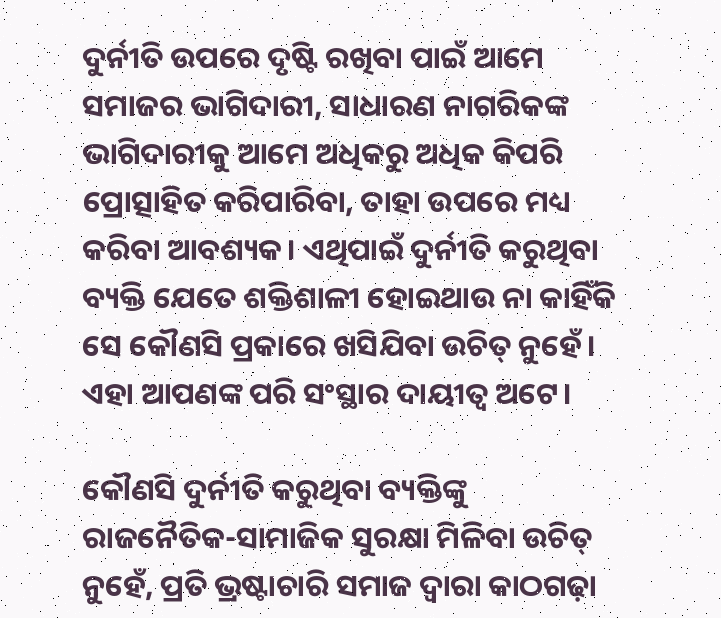ଦୁର୍ନୀତି ଉପରେ ଦୃଷ୍ଟି ରଖିବା ପାଇଁ ଆମେ ସମାଜର ଭାଗିଦାରୀ, ସାଧାରଣ ନାଗରିକଙ୍କ ଭାଗିଦାରୀକୁ ଆମେ ଅଧିକରୁ ଅଧିକ କିପରି ପ୍ରୋତ୍ସାହିତ କରିପାରିବା, ତାହା ଉପରେ ମଧ୍ୟ କରିବା ଆବଶ୍ୟକ। ଏଥିପାଇଁ ଦୁର୍ନୀତି କରୁଥିବା ବ୍ୟକ୍ତି ଯେତେ ଶକ୍ତିଶାଳୀ ହୋଇଥାଉ ନା କାହିଁକି ସେ କୌଣସି ପ୍ରକାରେ ଖସିଯିବା ଉଚିତ୍ ନୁହେଁ। ଏହା ଆପଣଙ୍କ ପରି ସଂସ୍ଥାର ଦାୟୀତ୍ବ ଅଟେ।

କୌଣସି ଦୁର୍ନୀତି କରୁଥିବା ବ୍ୟକ୍ତିଙ୍କୁ ରାଜନୈତିକ-ସାମାଜିକ ସୁରକ୍ଷା ମିଳିବା ଉଚିତ୍ ନୁହେଁ, ପ୍ରତି ଭ୍ରଷ୍ଟାଚାରି ସମାଜ ଦ୍ବାରା କାଠଗଢ଼ା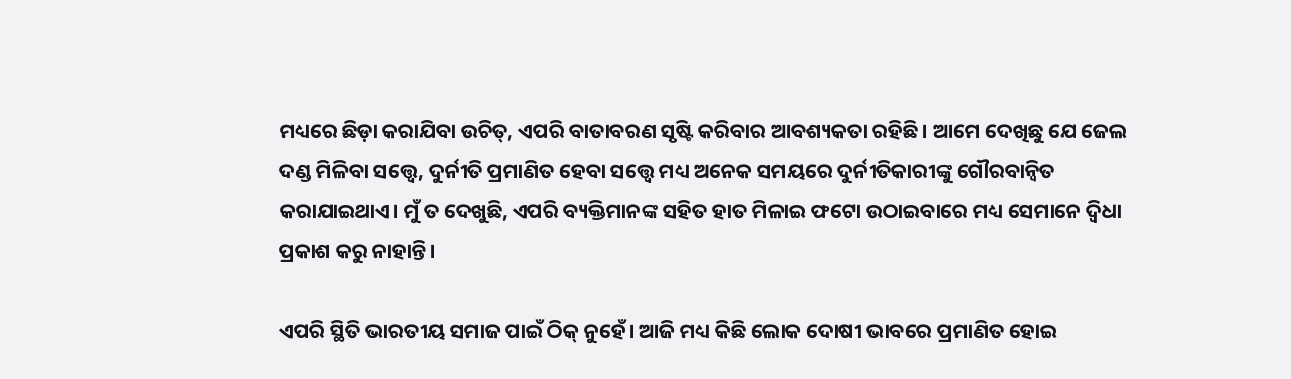ମଧ୍ୟରେ ଛିଡ଼ା କରାଯିବା ଉଚିତ୍, ଏପରି ବାତାବରଣ ସୃଷ୍ଟି କରିବାର ଆବଶ୍ୟକତା ରହିଛି। ଆମେ ଦେଖିଛୁ ଯେ ଜେଲ ଦଣ୍ଡ ମିଳିବା ସତ୍ତ୍ବେ, ଦୁର୍ନୀତି ପ୍ରମାଣିତ ହେବା ସତ୍ତ୍ବେ ମଧ୍ୟ ଅନେକ ସମୟରେ ଦୁର୍ନୀତିକାରୀଙ୍କୁ ଗୌରବାନ୍ବିତ କରାଯାଇଥାଏ। ମୁଁ ତ ଦେଖୁଛି, ଏପରି ବ୍ୟକ୍ତିମାନଙ୍କ ସହିତ ହାତ ମିଳାଇ ଫଟୋ ଉଠାଇବାରେ ମଧ୍ୟ ସେମାନେ ଦ୍ବିଧା ପ୍ରକାଶ କରୁ ନାହାନ୍ତି।

ଏପରି ସ୍ଥିତି ଭାରତୀୟ ସମାଜ ପାଇଁ ଠିକ୍ ନୁହେଁ। ଆଜି ମଧ୍ୟ କିଛି ଲୋକ ଦୋଷୀ ଭାବରେ ପ୍ରମାଣିତ ହୋଇ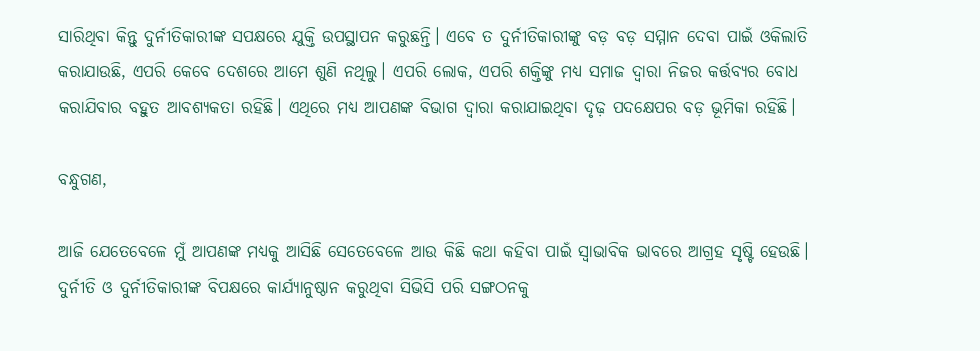ସାରିଥିବା କିନ୍ତୁ ଦୁର୍ନୀତିକାରୀଙ୍କ ସପକ୍ଷରେ ଯୁକ୍ତି ଉପସ୍ଥାପନ କରୁଛନ୍ତି। ଏବେ ତ ଦୁର୍ନୀତିକାରୀଙ୍କୁ ବଡ଼ ବଡ଼ ସମ୍ମାନ ଦେବା ପାଇଁ ଓକିଲାତି କରାଯାଉଛି, ଏପରି କେବେ ଦେଶରେ ଆମେ ଶୁଣି ନଥିଲୁ। ଏପରି ଲୋକ, ଏପରି ଶକ୍ତିଙ୍କୁ ମଧ୍ୟ ସମାଜ ଦ୍ବାରା ନିଜର କର୍ତ୍ତବ୍ୟର ବୋଧ କରାଯିବାର ବହୁତ ଆବଶ୍ୟକତା ରହିଛି। ଏଥିରେ ମଧ୍ୟ ଆପଣଙ୍କ ବିଭାଗ ଦ୍ବାରା କରାଯାଇଥିବା ଦୃଢ଼ ପଦକ୍ଷେପର ବଡ଼ ଭୂମିକା ରହିଛି।

ବନ୍ଧୁଗଣ,

ଆଜି ଯେତେବେଳେ ମୁଁ ଆପଣଙ୍କ ମଧ୍ୟକୁ ଆସିଛି ସେତେବେଳେ ଆଉ କିଛି କଥା କହିବା ପାଇଁ ସ୍ବାଭାବିକ ଭାବରେ ଆଗ୍ରହ ସୃଷ୍ଟି ହେଉଛି। ଦୁର୍ନୀତି ଓ ଦୁର୍ନୀତିକାରୀଙ୍କ ବିପକ୍ଷରେ କାର୍ଯ୍ୟାନୁଷ୍ଠାନ କରୁଥିବା ସିଭିସି ପରି ସଙ୍ଗଠନକୁ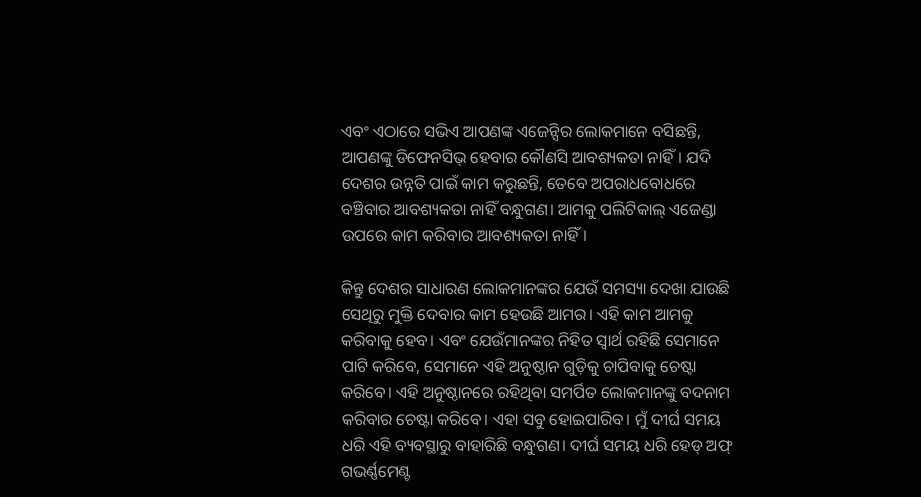ଏବଂ ଏଠାରେ ସଭିଏ ଆପଣଙ୍କ ଏଜେନ୍ସିର ଲୋକମାନେ ବସିଛନ୍ତି, ଆପଣଙ୍କୁ ଡିଫେନସିଭ୍ ହେବାର କୌଣସି ଆବଶ୍ୟକତା ନାହିଁ। ଯଦି ଦେଶର ଉନ୍ନତି ପାଇଁ କାମ କରୁଛନ୍ତି, ତେବେ ଅପରାଧବୋଧରେ ବଞ୍ଚିବାର ଆବଶ୍ୟକତା ନାହିଁ ବନ୍ଧୁଗଣ। ଆମକୁ ପଲିଟିକାଲ୍ ଏଜେଣ୍ଡା ଉପରେ କାମ କରିବାର ଆବଶ୍ୟକତା ନାହିଁ।

କିନ୍ତୁ ଦେଶର ସାଧାରଣ ଲୋକମାନଙ୍କର ଯେଉଁ ସମସ୍ୟା ଦେଖା ଯାଉଛି ସେଥିରୁ ମୁକ୍ତି ଦେବାର କାମ ହେଉଛି ଆମର। ଏହି କାମ ଆମକୁ କରିବାକୁ ହେବ। ଏବଂ ଯେଉଁମାନଙ୍କର ନିହିତ ସ୍ବାର୍ଥ ରହିଛି ସେମାନେ ପାଟି କରିବେ, ସେମାନେ ଏହି ଅନୁଷ୍ଠାନ ଗୁଡ଼ିକୁ ଚାପିବାକୁ ଚେଷ୍ଟା କରିବେ। ଏହି ଅନୁଷ୍ଠାନରେ ରହିଥିବା ସମର୍ପିତ ଲୋକମାନଙ୍କୁ ବଦନାମ କରିବାର ଚେଷ୍ଟା କରିବେ। ଏହା ସବୁ ହୋଇପାରିବ। ମୁଁ ଦୀର୍ଘ ସମୟ ଧରି ଏହି ବ୍ୟବସ୍ଥାରୁ ବାହାରିଛି ବନ୍ଧୁଗଣ। ଦୀର୍ଘ ସମୟ ଧରି ହେଡ୍ ଅଫ୍ ଗଭର୍ଣ୍ଣମେଣ୍ଟ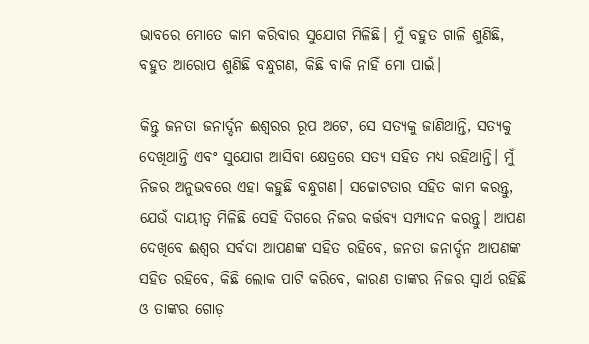ଭାବରେ ମୋତେ କାମ କରିବାର ସୁଯୋଗ ମିଳିଛି। ମୁଁ ବହୁତ ଗାଳି ଶୁଣିଛି, ବହୁତ ଆରୋପ ଶୁଣିଛି ବନ୍ଧୁଗଣ, କିଛି ବାକି ନାହିଁ ମୋ ପାଇଁ।

କିନ୍ତୁ ଜନତା ଜନାର୍ଦ୍ଦନ ଈଶ୍ବରର ରୂପ ଅଟେ, ସେ ସତ୍ୟକୁ ଜାଣିଥାନ୍ତି, ସତ୍ୟକୁ ଦେଖିଥାନ୍ତି ଏବଂ ସୁଯୋଗ ଆସିବା କ୍ଷେତ୍ରରେ ସତ୍ୟ ସହିତ ମଧ୍ୟ ରହିଥାନ୍ତି। ମୁଁ ନିଜର ଅନୁଭବରେ ଏହା କହୁଛି ବନ୍ଧୁଗଣ। ସଚ୍ଚୋଟତାର ସହିତ କାମ କରନ୍ତୁ, ଯେଉଁ ଦାୟୀତ୍ବ ମିଳିଛି ସେହି ଦିଗରେ ନିଜର କର୍ତ୍ତବ୍ୟ ସମ୍ପାଦନ କରନ୍ତୁ। ଆପଣ ଦେଖିବେ ଈଶ୍ବର ସର୍ବଦା ଆପଣଙ୍କ ସହିତ ରହିବେ, ଜନତା ଜନାର୍ଦ୍ଦନ ଆପଣଙ୍କ ସହିତ ରହିବେ, କିଛି ଲୋକ ପାଟି କରିବେ, କାରଣ ତାଙ୍କର ନିଜର ସ୍ବାର୍ଥ ରହିଛି ଓ ତାଙ୍କର ଗୋଡ଼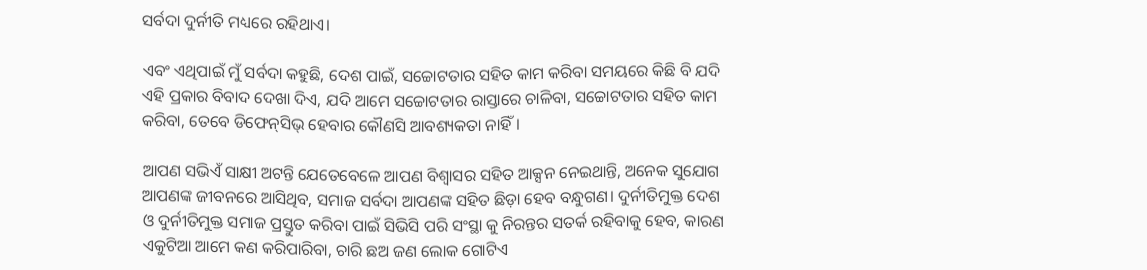ସର୍ବଦା ଦୁର୍ନୀତି ମଧ୍ୟରେ ରହିଥାଏ।

ଏବଂ ଏଥିପାଇଁ ମୁଁ ସର୍ବଦା କହୁଛି, ଦେଶ ପାଇଁ, ସଚ୍ଚୋଟତାର ସହିତ କାମ କରିବା ସମୟରେ କିଛି ବି ଯଦି ଏହି ପ୍ରକାର ବିବାଦ ଦେଖା ଦିଏ, ଯଦି ଆମେ ସଚ୍ଚୋଟତାର ରାସ୍ତାରେ ଚାଳିବା, ସଚ୍ଚୋଟତାର ସହିତ କାମ କରିବା, ତେବେ ଡିଫେନ୍‌ସିଭ୍ ହେବାର କୌଣସି ଆବଶ୍ୟକତା ନାହିଁ।

ଆପଣ ସଭିଏଁ ସାକ୍ଷୀ ଅଟନ୍ତି ଯେତେବେଳେ ଆପଣ ବିଶ୍ବାସର ସହିତ ଆକ୍ସନ ନେଇଥାନ୍ତି, ଅନେକ ସୁଯୋଗ ଆପଣଙ୍କ ଜୀବନରେ ଆସିଥିବ, ସମାଜ ସର୍ବଦା ଆପଣଙ୍କ ସହିତ ଛିଡ଼ା ହେବ ବନ୍ଧୁଗଣ। ଦୁର୍ନୀତିମୁକ୍ତ ଦେଶ ଓ ଦୁର୍ନୀତିମୁକ୍ତ ସମାଜ ପ୍ରସ୍ତୁତ କରିବା ପାଇଁ ସିଭିସି ପରି ସଂସ୍ଥା କୁ ନିରନ୍ତର ସତର୍କ ରହିବାକୁ ହେବ, କାରଣ ଏକୁଟିଆ ଆମେ କଣ କରିପାରିବା, ଚାରି ଛଅ ଜଣ ଲୋକ ଗୋଟିଏ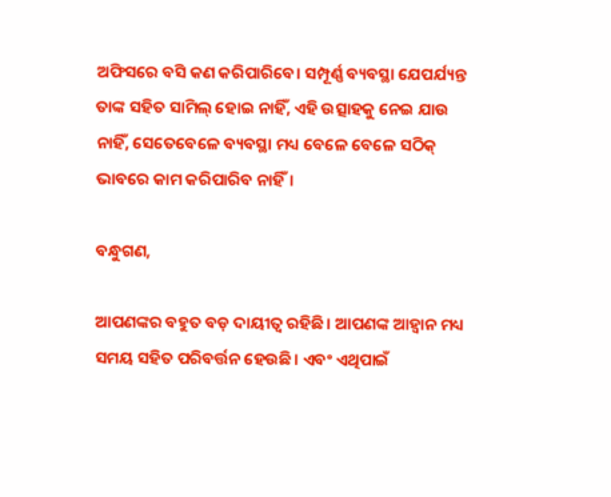ଅଫିସରେ ବସି କଣ କରିପାରିବେ। ସମ୍ପୂର୍ଣ୍ଣ ବ୍ୟବସ୍ଥା ଯେପର୍ଯ୍ୟନ୍ତ ତାଙ୍କ ସହିତ ସାମିଲ୍ ହୋଇ ନାହିଁ, ଏହି ଉତ୍ସାହକୁ ନେଇ ଯାଉ ନାହିଁ, ସେତେବେଳେ ବ୍ୟବସ୍ଥା ମଧ୍ୟ ବେଳେ ବେଳେ ସଠିକ୍ ଭାବରେ କାମ କରିପାରିବ ନାହିଁ।

ବନ୍ଧୁଗଣ,

ଆପଣଙ୍କର ବହୁତ ବଡ଼ ଦାୟୀତ୍ବ ରହିଛି। ଆପଣଙ୍କ ଆହ୍ବାନ ମଧ୍ୟ ସମୟ ସହିତ ପରିବର୍ତ୍ତନ ହେଉଛି। ଏବଂ ଏଥିପାଇଁ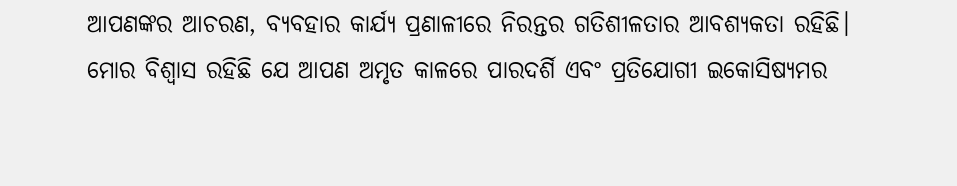ଆପଣଙ୍କର ଆଚରଣ, ବ୍ୟବହାର କାର୍ଯ୍ୟ ପ୍ରଣାଳୀରେ ନିରନ୍ତର ଗତିଶୀଳତାର ଆବଶ୍ୟକତା ରହିଛି। ମୋର ବିଶ୍ବାସ ରହିଛି ଯେ ଆପଣ ଅମୃତ କାଳରେ ପାରଦର୍ଶି ଏବଂ ପ୍ରତିଯୋଗୀ ଇକୋସିଷ୍ଯମର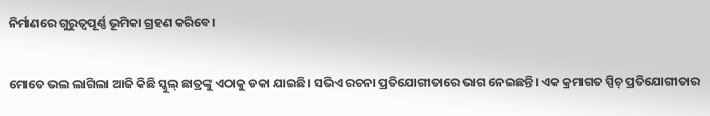ନିର୍ମାଣରେ ଗୁରୁତ୍ବପୂର୍ଣ୍ଣ ଭୂମିକା ଗ୍ରହଣ କରିବେ।

ମୋତେ ଭଲ ଲାଗିଲା ଆଜି କିଛି ସ୍କୁଲ୍ ଛାତ୍ରଙ୍କୁ ଏଠାକୁ ଡକା ଯାଇଛି। ସଭିଏ ରଚନା ପ୍ରତିଯୋଗୀତାରେ ଭାଗ ନେଇଛନ୍ତି। ଏକ କ୍ରମାଗତ ସ୍ପିଚ୍ ପ୍ରତିଯୋଗୀତାର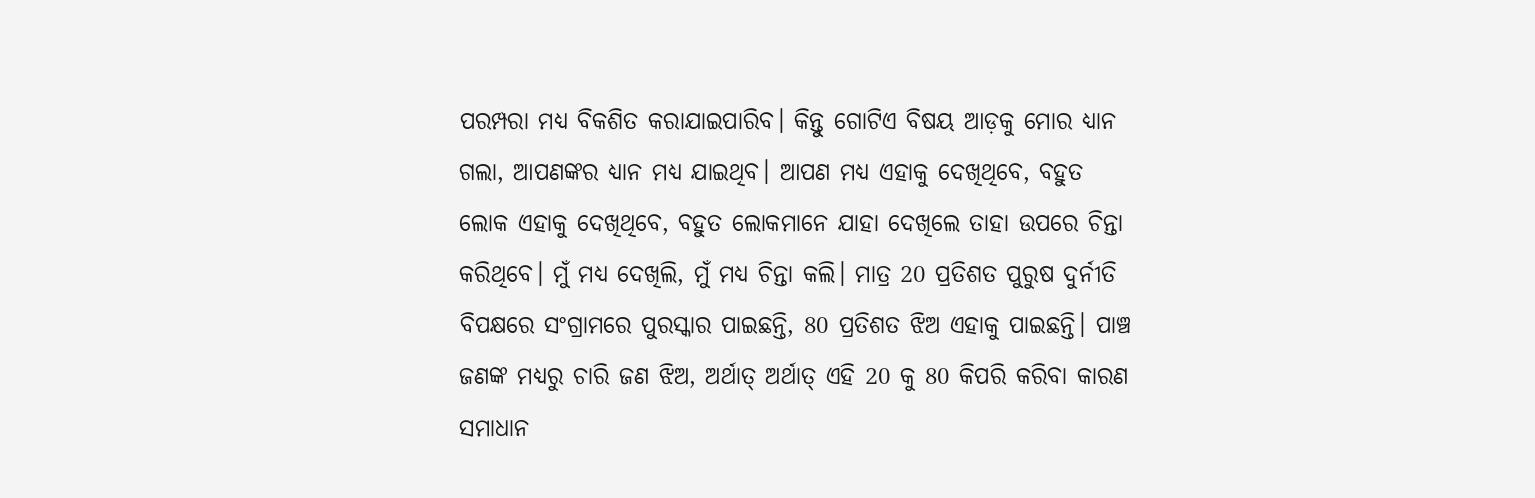ପରମ୍ପରା ମଧ୍ୟ ବିକଶିତ କରାଯାଇପାରିବ। କିନ୍ତୁ ଗୋଟିଏ ବିଷୟ ଆଡ଼କୁ ମୋର ଧ୍ୟାନ ଗଲା, ଆପଣଙ୍କର ଧ୍ୟାନ ମଧ୍ୟ ଯାଇଥିବ। ଆପଣ ମଧ୍ୟ ଏହାକୁ ଦେଖିଥିବେ, ବହୁତ ଲୋକ ଏହାକୁ ଦେଖିଥିବେ, ବହୁତ ଲୋକମାନେ ଯାହା ଦେଖିଲେ ତାହା ଉପରେ ଚିନ୍ତା କରିଥିବେ। ମୁଁ ମଧ୍ୟ ଦେଖିଲି, ମୁଁ ମଧ୍ୟ ଚିନ୍ତା କଲି। ମାତ୍ର 20 ପ୍ରତିଶତ ପୁରୁଷ ଦୁର୍ନୀତି ବିପକ୍ଷରେ ସଂଗ୍ରାମରେ ପୁରସ୍କାର ପାଇଛନ୍ତି, 80 ପ୍ରତିଶତ ଝିଅ ଏହାକୁ ପାଇଛନ୍ତି। ପାଞ୍ଚ ଜଣଙ୍କ ମଧ୍ୟରୁ ଚାରି ଜଣ ଝିଅ, ଅର୍ଥାତ୍ ଅର୍ଥାତ୍ ଏହି 20 କୁ 80 କିପରି କରିବା କାରଣ ସମାଧାନ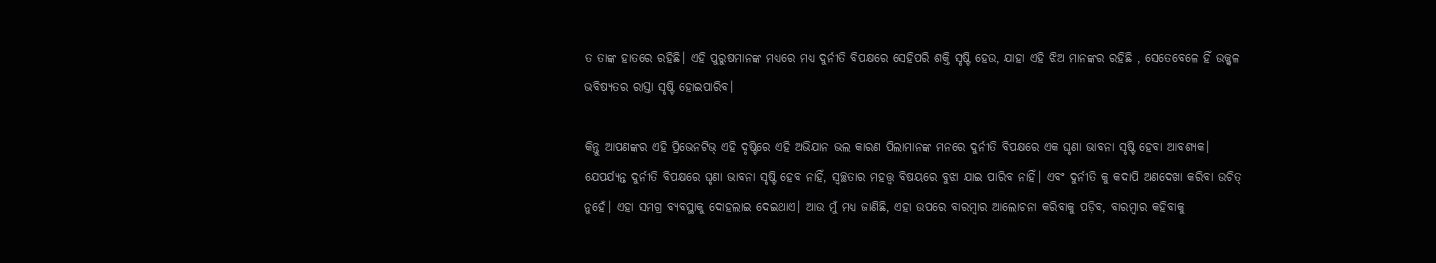ତ ତାଙ୍କ ହାତରେ ରହିଛି। ଏହି ପୁରୁଷମାନଙ୍କ ମଧ୍ୟରେ ମଧ୍ୟ ଦୁର୍ନୀତି ବିପକ୍ଷରେ ସେହିପରି ଶକ୍ତି ସୃଷ୍ଟି ହେଉ, ଯାହା ଏହି ଝିଅ ମାନଙ୍କର ରହିଛି , ସେତେବେଳେ ହିଁ ଉଜ୍ଜ୍ବଳ ଭବିଷ୍ୟତର ରାସ୍ତା ସୃଷ୍ଟି ହୋଇପାରିବ।

କିନ୍ତୁ ଆପଣଙ୍କର ଏହି ପ୍ରିଭେନଟିଭ୍ ଏହି ଦୃଷ୍ଟିରେ ଏହି ଅଭିଯାନ ଭଲ କାରଣ ପିଲାମାନଙ୍କ ମନରେ ଦୁର୍ନୀତି ବିପକ୍ଷରେ ଏକ ଘୃଣା ଭାବନା ସୃଷ୍ଟି ହେବା ଆବଶ୍ୟକ। ଯେପର୍ଯ୍ୟନ୍ତ ଦୁର୍ନୀତି ବିପକ୍ଷରେ ଘୃଣା ଭାବନା ସୃଷ୍ଟି ହେବ ନାହିଁ, ସ୍ବଚ୍ଛତାର ମହତ୍ତ୍ବ ବିଷୟରେ ବୁଝା ଯାଇ ପାରିବ ନାହିଁ। ଏବଂ ଦୁର୍ନୀତି କୁ କଦାପି ଅଣଦେଖା କରିବା ଉଚିତ୍ ନୁହେଁ। ଏହା ସମଗ୍ର ବ୍ୟବସ୍ଥାକୁ ଦୋହଲାଇ ଦେଇଥାଏ। ଆଉ ମୁଁ ମଧ୍ୟ ଜାଣିଛି, ଏହା ଉପରେ ବାରମ୍ବାର ଆଲୋଚନା କରିବାକୁ ପଡ଼ିବ, ବାରମ୍ବାର କହିବାକୁ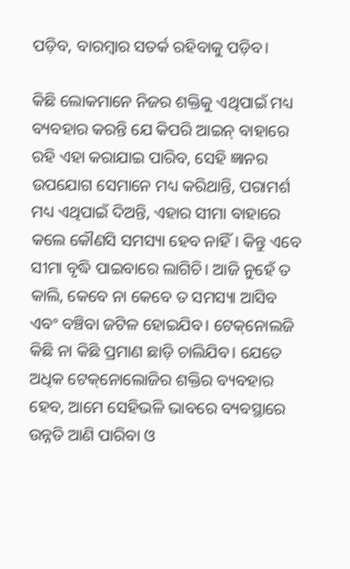ପଡ଼ିବ, ବାରମ୍ବାର ସତର୍କ ରହିବାକୁ ପଡ଼ିବ।

କିଛି ଲୋକମାନେ ନିଜର ଶକ୍ତିକୁ ଏଥିପାଇଁ ମଧ୍ୟ ବ୍ୟବହାର କରନ୍ତି ଯେ କିପରି ଆଇନ୍ ବାହାରେ ରହି ଏହା କରାଯାଇ ପାରିବ, ସେହି ଜ୍ଞାନର ଉପଯୋଗ ସେମାନେ ମଧ୍ୟ କରିଥାନ୍ତି, ପରାମର୍ଶ ମଧ୍ୟ ଏଥିପାଇଁ ଦିଅନ୍ତି, ଏହାର ସୀମା ବାହାରେ କଲେ କୌଣସି ସମସ୍ୟା ହେବ ନାହିଁ। କିନ୍ତୁ ଏବେ ସୀମା ବୃଦ୍ଧି ପାଇବାରେ ଲାଗିଚି। ଆଜି ନୁହେଁ ତ କାଲି, କେବେ ନା କେବେ ତ ସମସ୍ୟା ଆସିବ ଏବଂ ବଞ୍ଚିବା ଜଟିଳ ହୋଇଯିବ। ଟେକ୍‌ନୋଲଜି କିଛି ନା କିଛି ପ୍ରମାଣ ଛାଡ଼ି ଚାଲିଯିବ। ଯେତେ ଅଧିକ ଟେକ୍‌ନୋଲୋଜିର ଶକ୍ତିର ବ୍ୟବହାର ହେବ, ଆମେ ସେହିଭଳି ଭାବରେ ବ୍ୟବସ୍ଥାରେ ଉନ୍ନତି ଆଣି ପାରିବା ଓ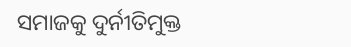ସମାଜକୁ ଦୁର୍ନୀତିମୁକ୍ତ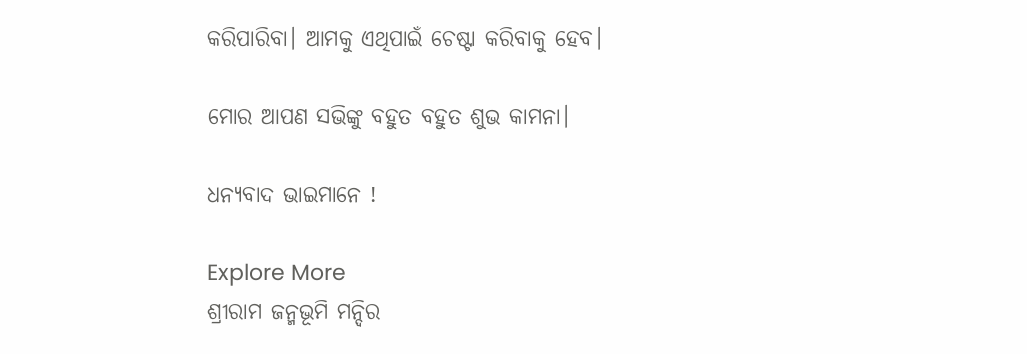କରିପାରିବା। ଆମକୁ ଏଥିପାଇଁ ଚେଷ୍ଟା କରିବାକୁ ହେବ।

ମୋର ଆପଣ ସଭିଙ୍କୁ ବହୁତ ବହୁତ ଶୁଭ କାମନା।

ଧନ୍ୟବାଦ ଭାଇମାନେ !

Explore More
ଶ୍ରୀରାମ ଜନ୍ମଭୂମି ମନ୍ଦିର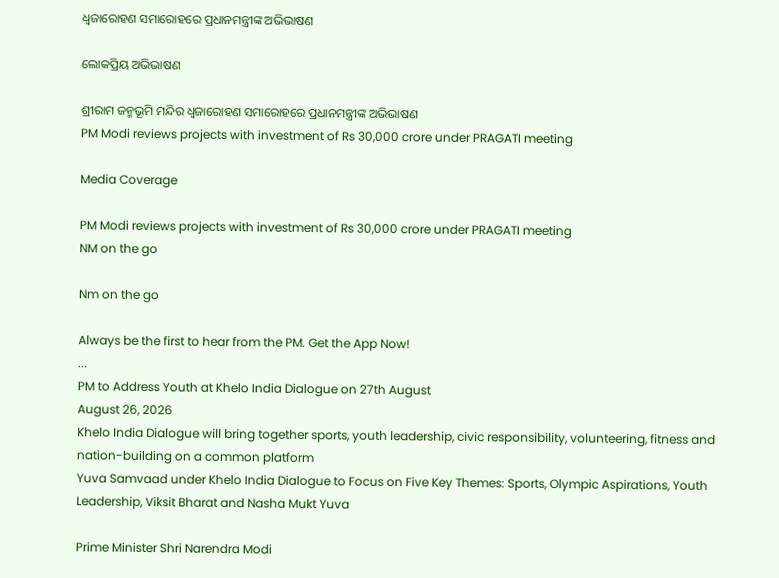ଧ୍ଵଜାରୋହଣ ସମାରୋହରେ ପ୍ରଧାନମନ୍ତ୍ରୀଙ୍କ ଅଭିଭାଷଣ

ଲୋକପ୍ରିୟ ଅଭିଭାଷଣ

ଶ୍ରୀରାମ ଜନ୍ମଭୂମି ମନ୍ଦିର ଧ୍ଵଜାରୋହଣ ସମାରୋହରେ ପ୍ରଧାନମନ୍ତ୍ରୀଙ୍କ ଅଭିଭାଷଣ
PM Modi reviews projects with investment of Rs 30,000 crore under PRAGATI meeting

Media Coverage

PM Modi reviews projects with investment of Rs 30,000 crore under PRAGATI meeting
NM on the go

Nm on the go

Always be the first to hear from the PM. Get the App Now!
...
PM to Address Youth at Khelo India Dialogue on 27th August
August 26, 2026
Khelo India Dialogue will bring together sports, youth leadership, civic responsibility, volunteering, fitness and nation-building on a common platform
Yuva Samvaad under Khelo India Dialogue to Focus on Five Key Themes: Sports, Olympic Aspirations, Youth Leadership, Viksit Bharat and Nasha Mukt Yuva

Prime Minister Shri Narendra Modi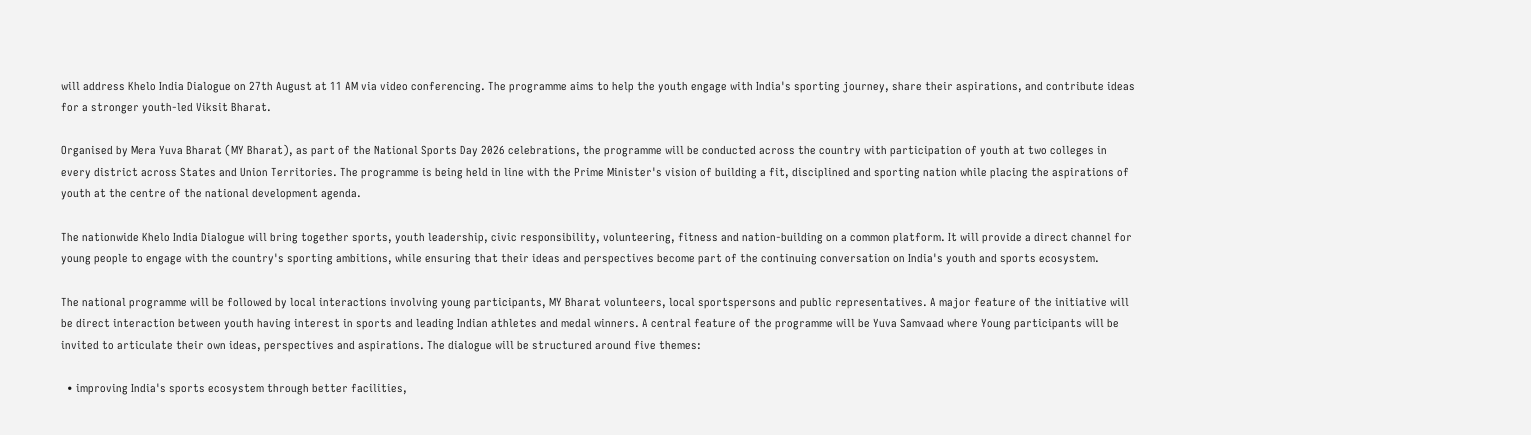will address Khelo India Dialogue on 27th August at 11 AM via video conferencing. The programme aims to help the youth engage with India's sporting journey, share their aspirations, and contribute ideas for a stronger youth-led Viksit Bharat.

Organised by Mera Yuva Bharat (MY Bharat), as part of the National Sports Day 2026 celebrations, the programme will be conducted across the country with participation of youth at two colleges in every district across States and Union Territories. The programme is being held in line with the Prime Minister's vision of building a fit, disciplined and sporting nation while placing the aspirations of youth at the centre of the national development agenda.

The nationwide Khelo India Dialogue will bring together sports, youth leadership, civic responsibility, volunteering, fitness and nation-building on a common platform. It will provide a direct channel for young people to engage with the country's sporting ambitions, while ensuring that their ideas and perspectives become part of the continuing conversation on India's youth and sports ecosystem.

The national programme will be followed by local interactions involving young participants, MY Bharat volunteers, local sportspersons and public representatives. A major feature of the initiative will be direct interaction between youth having interest in sports and leading Indian athletes and medal winners. A central feature of the programme will be Yuva Samvaad where Young participants will be invited to articulate their own ideas, perspectives and aspirations. The dialogue will be structured around five themes:

  • improving India's sports ecosystem through better facilities,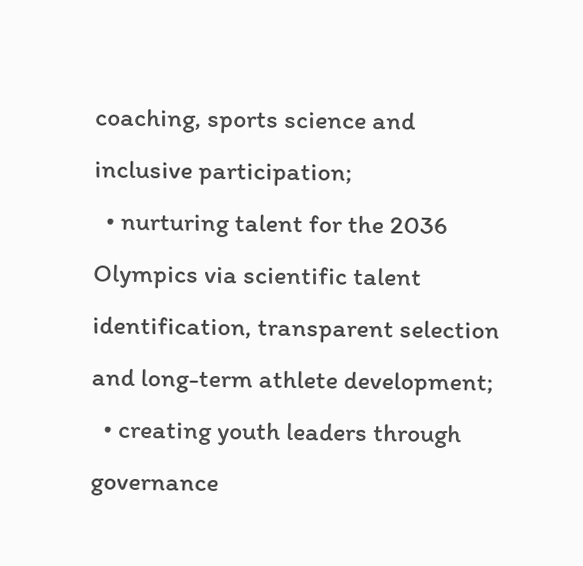coaching, sports science and inclusive participation;
  • nurturing talent for the 2036 Olympics via scientific talent identification, transparent selection and long-term athlete development;
  • creating youth leaders through governance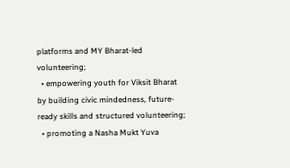platforms and MY Bharat-led volunteering;
  • empowering youth for Viksit Bharat by building civic mindedness, future-ready skills and structured volunteering;
  • promoting a Nasha Mukt Yuva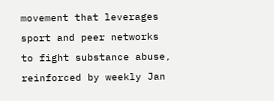movement that leverages sport and peer networks to fight substance abuse, reinforced by weekly Jan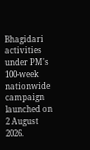Bhagidari activities under PM's 100-week nationwide campaign launched on 2 August 2026.